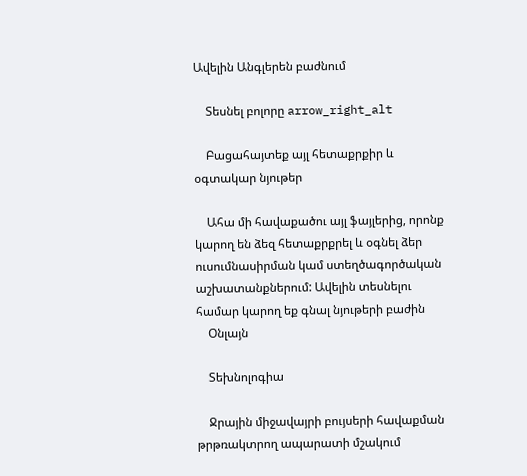Ավելին Անգլերեն բաժնում

    Տեսնել բոլորը arrow_right_alt

    Բացահայտեք այլ հետաքրքիր և օգտակար նյութեր

    Ահա մի հավաքածու այլ ֆայլերից, որոնք կարող են ձեզ հետաքրքրել և օգնել ձեր ուսումնասիրման կամ ստեղծագործական աշխատանքներում: Ավելին տեսնելու համար կարող եք գնալ նյութերի բաժին
    Օնլայն

    Տեխնոլոգիա

    Ջրային միջավայրի բույսերի հավաքման թրթռակտրող ապարատի մշակում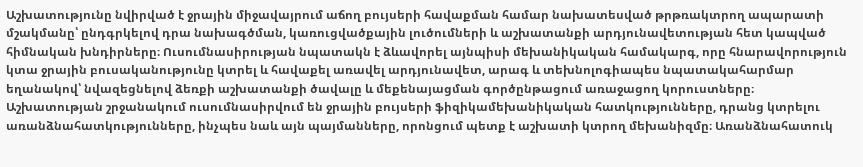Աշխատությունը նվիրված է ջրային միջավայրում աճող բույսերի հավաքման համար նախատեսված թրթռակտրող ապարատի մշակմանը՝ ընդգրկելով դրա նախագծման, կառուցվածքային լուծումների և աշխատանքի արդյունավետության հետ կապված հիմնական խնդիրները։ Ուսումնասիրության նպատակն է ձևավորել այնպիսի մեխանիկական համակարգ, որը հնարավորություն կտա ջրային բուսականությունը կտրել և հավաքել առավել արդյունավետ, արագ և տեխնոլոգիապես նպատակահարմար եղանակով՝ նվազեցնելով ձեռքի աշխատանքի ծավալը և մեքենայացման գործընթացում առաջացող կորուստները։ Աշխատության շրջանակում ուսումնասիրվում են ջրային բույսերի ֆիզիկամեխանիկական հատկությունները, դրանց կտրելու առանձնահատկությունները, ինչպես նաև այն պայմանները, որոնցում պետք է աշխատի կտրող մեխանիզմը։ Առանձնահատուկ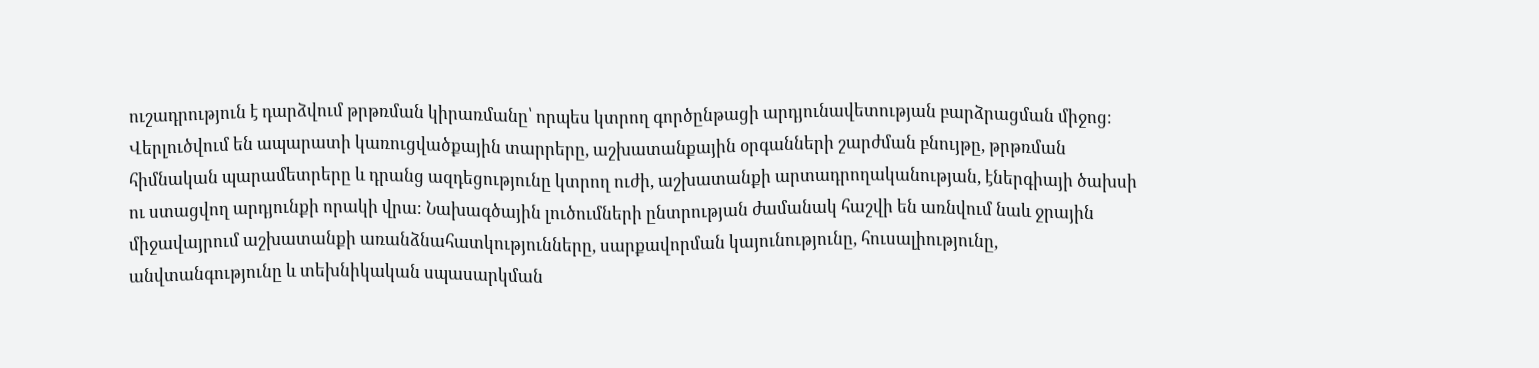ուշադրություն է դարձվում թրթռման կիրառմանը՝ որպես կտրող գործընթացի արդյունավետության բարձրացման միջոց։ Վերլուծվում են ապարատի կառուցվածքային տարրերը, աշխատանքային օրգանների շարժման բնույթը, թրթռման հիմնական պարամետրերը և դրանց ազդեցությունը կտրող ուժի, աշխատանքի արտադրողականության, էներգիայի ծախսի ու ստացվող արդյունքի որակի վրա։ Նախագծային լուծումների ընտրության ժամանակ հաշվի են առնվում նաև ջրային միջավայրում աշխատանքի առանձնահատկությունները, սարքավորման կայունությունը, հուսալիությունը, անվտանգությունը և տեխնիկական սպասարկման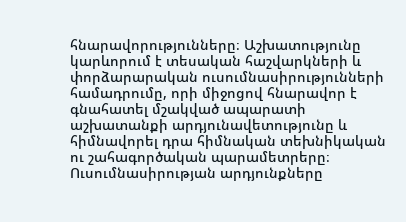հնարավորությունները։ Աշխատությունը կարևորում է տեսական հաշվարկների և փորձարարական ուսումնասիրությունների համադրումը, որի միջոցով հնարավոր է գնահատել մշակված ապարատի աշխատանքի արդյունավետությունը և հիմնավորել դրա հիմնական տեխնիկական ու շահագործական պարամետրերը։ Ուսումնասիրության արդյունքները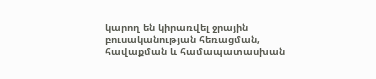կարող են կիրառվել ջրային բուսականության հեռացման, հավաքման և համապատասխան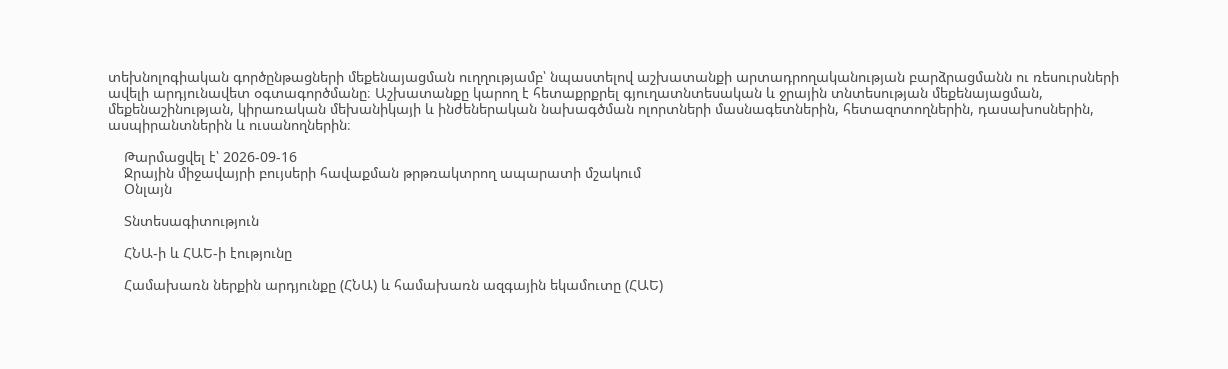տեխնոլոգիական գործընթացների մեքենայացման ուղղությամբ՝ նպաստելով աշխատանքի արտադրողականության բարձրացմանն ու ռեսուրսների ավելի արդյունավետ օգտագործմանը։ Աշխատանքը կարող է հետաքրքրել գյուղատնտեսական և ջրային տնտեսության մեքենայացման, մեքենաշինության, կիրառական մեխանիկայի և ինժեներական նախագծման ոլորտների մասնագետներին, հետազոտողներին, դասախոսներին, ասպիրանտներին և ուսանողներին։

    Թարմացվել է՝ 2026-09-16
    Ջրային միջավայրի բույսերի հավաքման թրթռակտրող ապարատի մշակում
    Օնլայն

    Տնտեսագիտություն

    ՀՆԱ-ի և ՀԱԵ-ի էությունը

    Համախառն ներքին արդյունքը (ՀՆԱ) և համախառն ազգային եկամուտը (ՀԱԵ)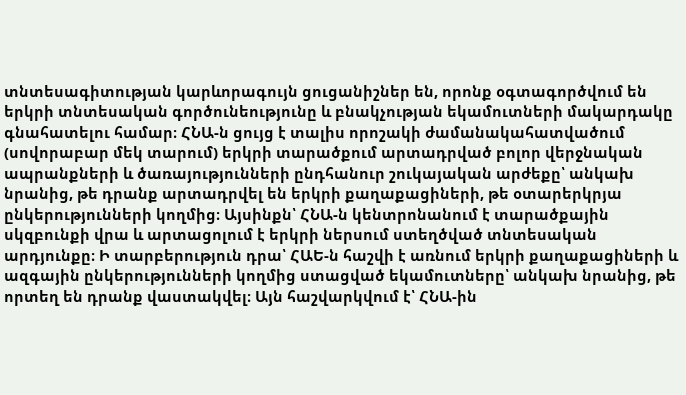տնտեսագիտության կարևորագույն ցուցանիշներ են, որոնք օգտագործվում են երկրի տնտեսական գործունեությունը և բնակչության եկամուտների մակարդակը գնահատելու համար։ ՀՆԱ-ն ցույց է տալիս որոշակի ժամանակահատվածում (սովորաբար մեկ տարում) երկրի տարածքում արտադրված բոլոր վերջնական ապրանքների և ծառայությունների ընդհանուր շուկայական արժեքը՝ անկախ նրանից, թե դրանք արտադրվել են երկրի քաղաքացիների, թե օտարերկրյա ընկերությունների կողմից։ Այսինքն՝ ՀՆԱ-ն կենտրոնանում է տարածքային սկզբունքի վրա և արտացոլում է երկրի ներսում ստեղծված տնտեսական արդյունքը։ Ի տարբերություն դրա՝ ՀԱԵ-ն հաշվի է առնում երկրի քաղաքացիների և ազգային ընկերությունների կողմից ստացված եկամուտները՝ անկախ նրանից, թե որտեղ են դրանք վաստակվել։ Այն հաշվարկվում է՝ ՀՆԱ-ին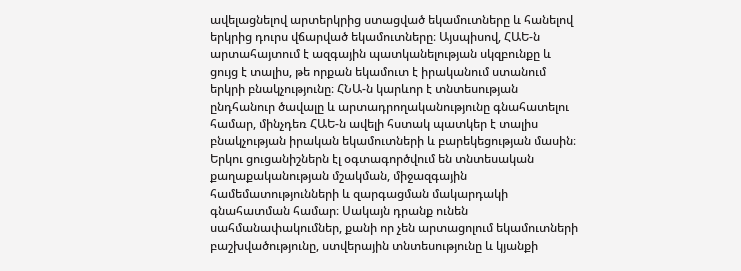ավելացնելով արտերկրից ստացված եկամուտները և հանելով երկրից դուրս վճարված եկամուտները։ Այսպիսով, ՀԱԵ-ն արտահայտում է ազգային պատկանելության սկզբունքը և ցույց է տալիս, թե որքան եկամուտ է իրականում ստանում երկրի բնակչությունը։ ՀՆԱ-ն կարևոր է տնտեսության ընդհանուր ծավալը և արտադրողականությունը գնահատելու համար, մինչդեռ ՀԱԵ-ն ավելի հստակ պատկեր է տալիս բնակչության իրական եկամուտների և բարեկեցության մասին։ Երկու ցուցանիշներն էլ օգտագործվում են տնտեսական քաղաքականության մշակման, միջազգային համեմատությունների և զարգացման մակարդակի գնահատման համար։ Սակայն դրանք ունեն սահմանափակումներ, քանի որ չեն արտացոլում եկամուտների բաշխվածությունը, ստվերային տնտեսությունը և կյանքի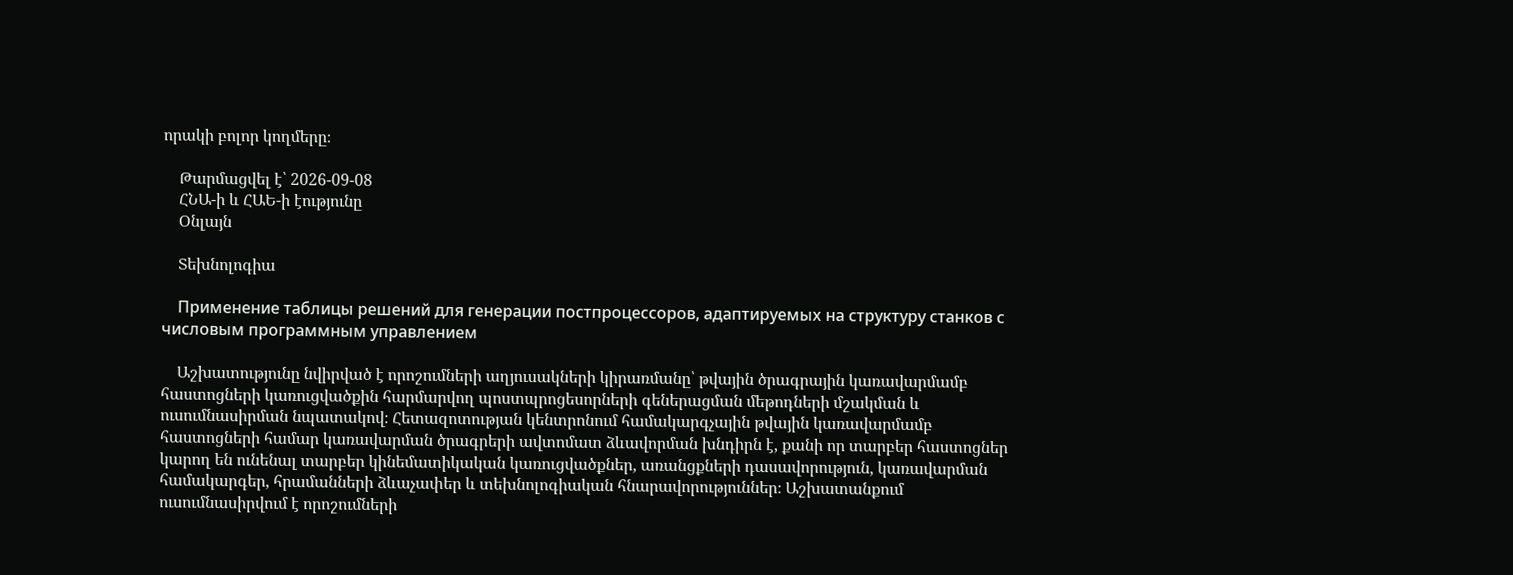որակի բոլոր կողմերը։

    Թարմացվել է՝ 2026-09-08
    ՀՆԱ-ի և ՀԱԵ-ի էությունը
    Օնլայն

    Տեխնոլոգիա

    Применение таблицы решений для генерации постпроцессоров, адаптируемых на структуру станков с числовым программным управлением

    Աշխատությունը նվիրված է որոշումների աղյուսակների կիրառմանը՝ թվային ծրագրային կառավարմամբ հաստոցների կառուցվածքին հարմարվող պոստպրոցեսորների գեներացման մեթոդների մշակման և ուսումնասիրման նպատակով։ Հետազոտության կենտրոնում համակարգչային թվային կառավարմամբ հաստոցների համար կառավարման ծրագրերի ավտոմատ ձևավորման խնդիրն է, քանի որ տարբեր հաստոցներ կարող են ունենալ տարբեր կինեմատիկական կառուցվածքներ, առանցքների դասավորություն, կառավարման համակարգեր, հրամանների ձևաչափեր և տեխնոլոգիական հնարավորություններ։ Աշխատանքում ուսումնասիրվում է որոշումների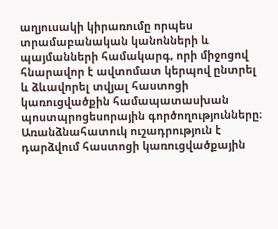աղյուսակի կիրառումը որպես տրամաբանական կանոնների և պայմանների համակարգ, որի միջոցով հնարավոր է ավտոմատ կերպով ընտրել և ձևավորել տվյալ հաստոցի կառուցվածքին համապատասխան պոստպրոցեսորային գործողությունները։ Առանձնահատուկ ուշադրություն է դարձվում հաստոցի կառուցվածքային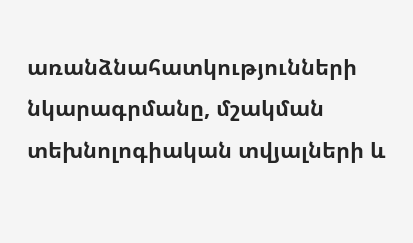առանձնահատկությունների նկարագրմանը, մշակման տեխնոլոգիական տվյալների և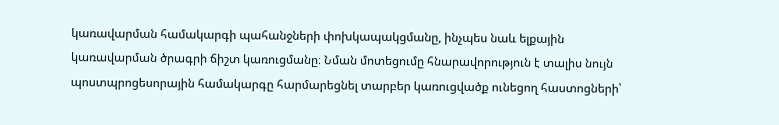կառավարման համակարգի պահանջների փոխկապակցմանը, ինչպես նաև ելքային կառավարման ծրագրի ճիշտ կառուցմանը։ Նման մոտեցումը հնարավորություն է տալիս նույն պոստպրոցեսորային համակարգը հարմարեցնել տարբեր կառուցվածք ունեցող հաստոցների՝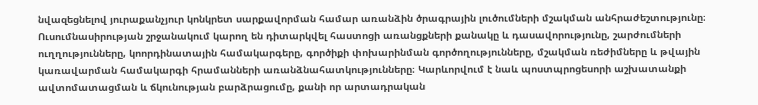նվազեցնելով յուրաքանչյուր կոնկրետ սարքավորման համար առանձին ծրագրային լուծումների մշակման անհրաժեշտությունը։ Ուսումնասիրության շրջանակում կարող են դիտարկվել հաստոցի առանցքների քանակը և դասավորությունը, շարժումների ուղղությունները, կոորդինատային համակարգերը, գործիքի փոխարինման գործողությունները, մշակման ռեժիմները և թվային կառավարման համակարգի հրամանների առանձնահատկությունները։ Կարևորվում է նաև պոստպրոցեսորի աշխատանքի ավտոմատացման և ճկունության բարձրացումը, քանի որ արտադրական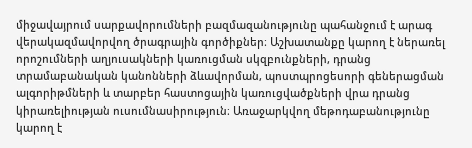միջավայրում սարքավորումների բազմազանությունը պահանջում է արագ վերակազմավորվող ծրագրային գործիքներ։ Աշխատանքը կարող է ներառել որոշումների աղյուսակների կառուցման սկզբունքների, դրանց տրամաբանական կանոնների ձևավորման, պոստպրոցեսորի գեներացման ալգորիթմների և տարբեր հաստոցային կառուցվածքների վրա դրանց կիրառելիության ուսումնասիրություն։ Առաջարկվող մեթոդաբանությունը կարող է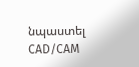նպաստել CAD/CAM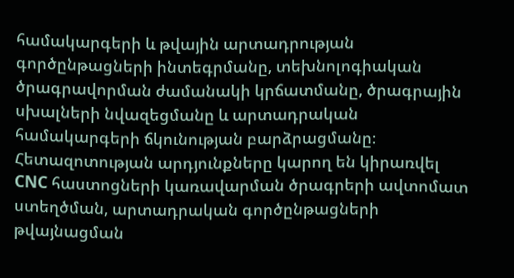համակարգերի և թվային արտադրության գործընթացների ինտեգրմանը, տեխնոլոգիական ծրագրավորման ժամանակի կրճատմանը, ծրագրային սխալների նվազեցմանը և արտադրական համակարգերի ճկունության բարձրացմանը։ Հետազոտության արդյունքները կարող են կիրառվել CNC հաստոցների կառավարման ծրագրերի ավտոմատ ստեղծման, արտադրական գործընթացների թվայնացման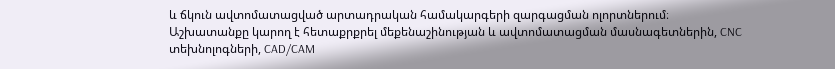և ճկուն ավտոմատացված արտադրական համակարգերի զարգացման ոլորտներում։ Աշխատանքը կարող է հետաքրքրել մեքենաշինության և ավտոմատացման մասնագետներին, CNC տեխնոլոգների, CAD/CAM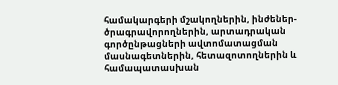համակարգերի մշակողներին, ինժեներ-ծրագրավորողներին, արտադրական գործընթացների ավտոմատացման մասնագետներին, հետազոտողներին և համապատասխան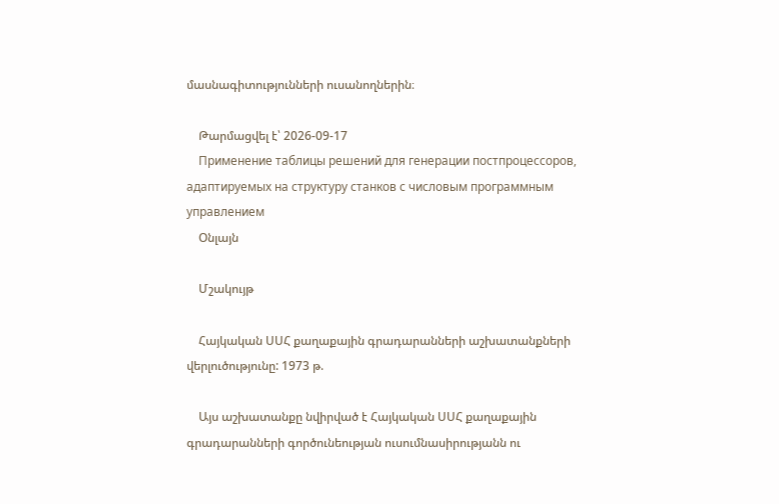մասնագիտությունների ուսանողներին։

    Թարմացվել է՝ 2026-09-17
    Применение таблицы решений для генерации постпроцессоров, адаптируемых на структуру станков с числовым программным управлением
    Օնլայն

    Մշակույթ

    Հայկական ՍՍՀ քաղաքային գրադարանների աշխատանքների վերլուծությունը: 1973 թ.

    Այս աշխատանքը նվիրված է Հայկական ՍՍՀ քաղաքային գրադարանների գործունեության ուսումնասիրությանն ու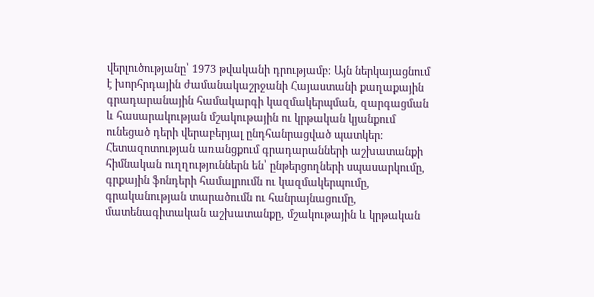վերլուծությանը՝ 1973 թվականի դրությամբ։ Այն ներկայացնում է խորհրդային ժամանակաշրջանի Հայաստանի քաղաքային գրադարանային համակարգի կազմակերպման, զարգացման և հասարակության մշակութային ու կրթական կյանքում ունեցած դերի վերաբերյալ ընդհանրացված պատկեր։ Հետազոտության առանցքում գրադարանների աշխատանքի հիմնական ուղղություններն են՝ ընթերցողների սպասարկումը, գրքային ֆոնդերի համալրումն ու կազմակերպումը, գրականության տարածումն ու հանրայնացումը, մատենագիտական աշխատանքը, մշակութային և կրթական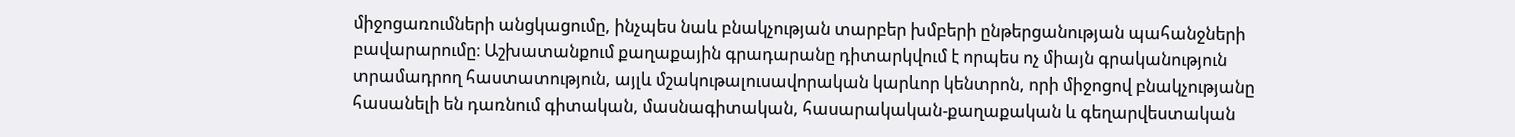միջոցառումների անցկացումը, ինչպես նաև բնակչության տարբեր խմբերի ընթերցանության պահանջների բավարարումը։ Աշխատանքում քաղաքային գրադարանը դիտարկվում է որպես ոչ միայն գրականություն տրամադրող հաստատություն, այլև մշակութալուսավորական կարևոր կենտրոն, որի միջոցով բնակչությանը հասանելի են դառնում գիտական, մասնագիտական, հասարակական-քաղաքական և գեղարվեստական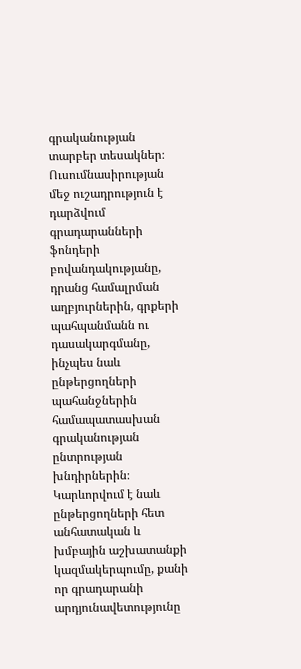գրականության տարբեր տեսակներ։ Ուսումնասիրության մեջ ուշադրություն է դարձվում գրադարանների ֆոնդերի բովանդակությանը, դրանց համալրման աղբյուրներին, գրքերի պահպանմանն ու դասակարգմանը, ինչպես նաև ընթերցողների պահանջներին համապատասխան գրականության ընտրության խնդիրներին։ Կարևորվում է նաև ընթերցողների հետ անհատական և խմբային աշխատանքի կազմակերպումը, քանի որ գրադարանի արդյունավետությունը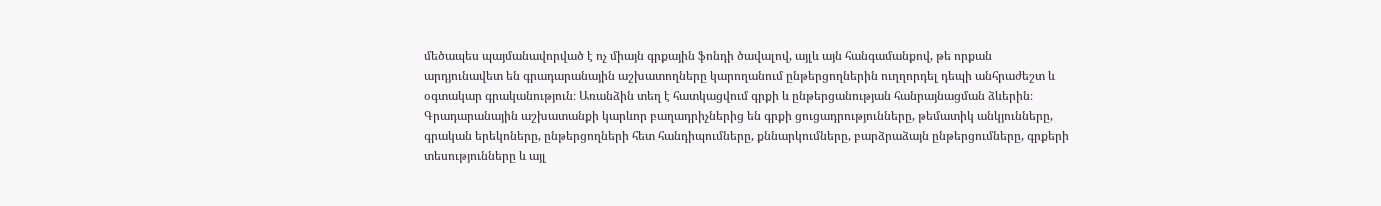մեծապես պայմանավորված է ոչ միայն գրքային ֆոնդի ծավալով, այլև այն հանգամանքով, թե որքան արդյունավետ են գրադարանային աշխատողները կարողանում ընթերցողներին ուղղորդել դեպի անհրաժեշտ և օգտակար գրականություն։ Առանձին տեղ է հատկացվում գրքի և ընթերցանության հանրայնացման ձևերին։ Գրադարանային աշխատանքի կարևոր բաղադրիչներից են գրքի ցուցադրությունները, թեմատիկ անկյունները, գրական երեկոները, ընթերցողների հետ հանդիպումները, քննարկումները, բարձրաձայն ընթերցումները, գրքերի տեսությունները և այլ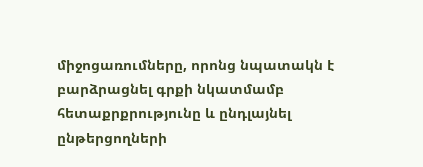միջոցառումները, որոնց նպատակն է բարձրացնել գրքի նկատմամբ հետաքրքրությունը և ընդլայնել ընթերցողների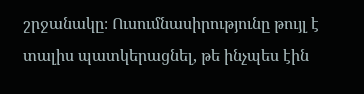շրջանակը։ Ուսումնասիրությունը թույլ է տալիս պատկերացնել, թե ինչպես էին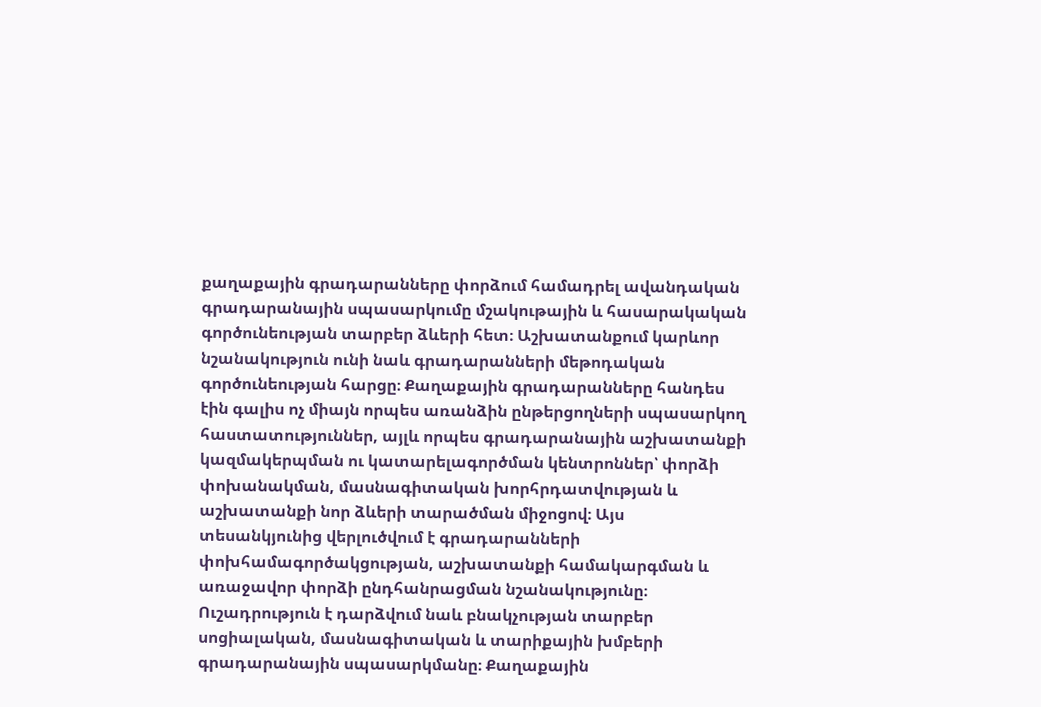քաղաքային գրադարանները փորձում համադրել ավանդական գրադարանային սպասարկումը մշակութային և հասարակական գործունեության տարբեր ձևերի հետ։ Աշխատանքում կարևոր նշանակություն ունի նաև գրադարանների մեթոդական գործունեության հարցը։ Քաղաքային գրադարանները հանդես էին գալիս ոչ միայն որպես առանձին ընթերցողների սպասարկող հաստատություններ, այլև որպես գրադարանային աշխատանքի կազմակերպման ու կատարելագործման կենտրոններ՝ փորձի փոխանակման, մասնագիտական խորհրդատվության և աշխատանքի նոր ձևերի տարածման միջոցով։ Այս տեսանկյունից վերլուծվում է գրադարանների փոխհամագործակցության, աշխատանքի համակարգման և առաջավոր փորձի ընդհանրացման նշանակությունը։ Ուշադրություն է դարձվում նաև բնակչության տարբեր սոցիալական, մասնագիտական և տարիքային խմբերի գրադարանային սպասարկմանը։ Քաղաքային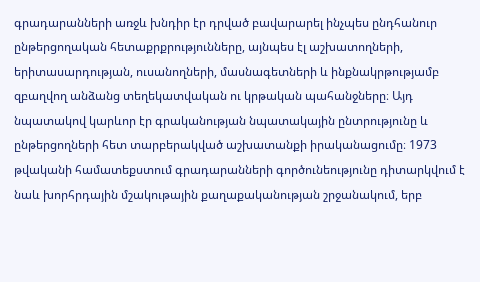գրադարանների առջև խնդիր էր դրված բավարարել ինչպես ընդհանուր ընթերցողական հետաքրքրությունները, այնպես էլ աշխատողների, երիտասարդության, ուսանողների, մասնագետների և ինքնակրթությամբ զբաղվող անձանց տեղեկատվական ու կրթական պահանջները։ Այդ նպատակով կարևոր էր գրականության նպատակային ընտրությունը և ընթերցողների հետ տարբերակված աշխատանքի իրականացումը։ 1973 թվականի համատեքստում գրադարանների գործունեությունը դիտարկվում է նաև խորհրդային մշակութային քաղաքականության շրջանակում, երբ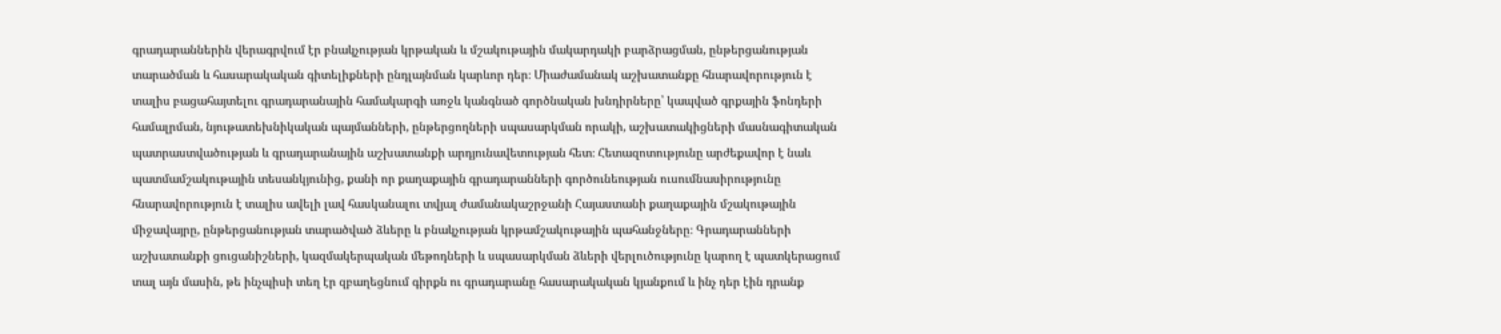գրադարաններին վերագրվում էր բնակչության կրթական և մշակութային մակարդակի բարձրացման, ընթերցանության տարածման և հասարակական գիտելիքների ընդլայնման կարևոր դեր։ Միաժամանակ աշխատանքը հնարավորություն է տալիս բացահայտելու գրադարանային համակարգի առջև կանգնած գործնական խնդիրները՝ կապված գրքային ֆոնդերի համալրման, նյութատեխնիկական պայմանների, ընթերցողների սպասարկման որակի, աշխատակիցների մասնագիտական պատրաստվածության և գրադարանային աշխատանքի արդյունավետության հետ։ Հետազոտությունը արժեքավոր է նաև պատմամշակութային տեսանկյունից, քանի որ քաղաքային գրադարանների գործունեության ուսումնասիրությունը հնարավորություն է տալիս ավելի լավ հասկանալու տվյալ ժամանակաշրջանի Հայաստանի քաղաքային մշակութային միջավայրը, ընթերցանության տարածված ձևերը և բնակչության կրթամշակութային պահանջները։ Գրադարանների աշխատանքի ցուցանիշների, կազմակերպական մեթոդների և սպասարկման ձևերի վերլուծությունը կարող է պատկերացում տալ այն մասին, թե ինչպիսի տեղ էր զբաղեցնում գիրքն ու գրադարանը հասարակական կյանքում և ինչ դեր էին դրանք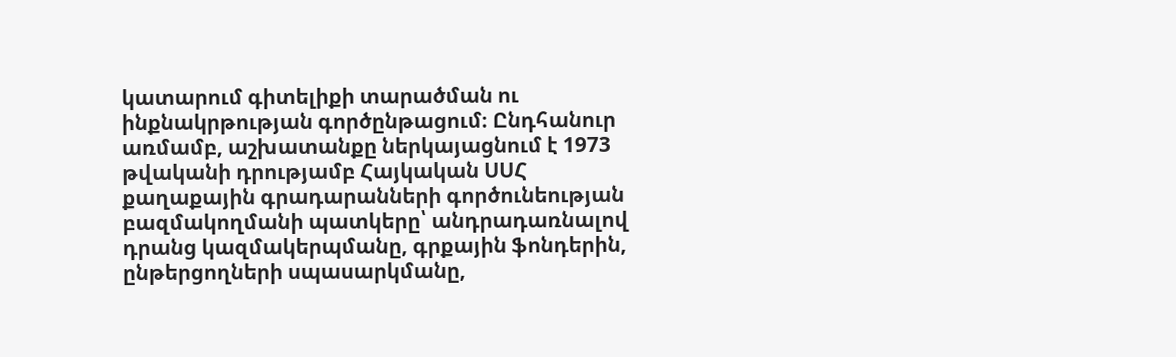կատարում գիտելիքի տարածման ու ինքնակրթության գործընթացում։ Ընդհանուր առմամբ, աշխատանքը ներկայացնում է 1973 թվականի դրությամբ Հայկական ՍՍՀ քաղաքային գրադարանների գործունեության բազմակողմանի պատկերը՝ անդրադառնալով դրանց կազմակերպմանը, գրքային ֆոնդերին, ընթերցողների սպասարկմանը,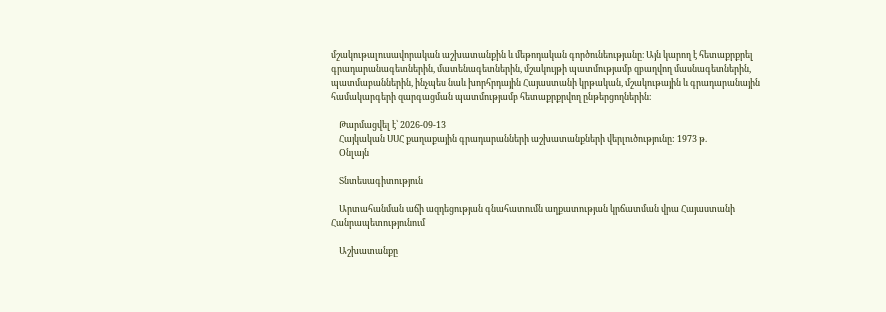մշակութալուսավորական աշխատանքին և մեթոդական գործունեությանը։ Այն կարող է հետաքրքրել գրադարանագետներին, մատենագետներին, մշակույթի պատմությամբ զբաղվող մասնագետներին, պատմաբաններին, ինչպես նաև խորհրդային Հայաստանի կրթական, մշակութային և գրադարանային համակարգերի զարգացման պատմությամբ հետաքրքրվող ընթերցողներին։

    Թարմացվել է՝ 2026-09-13
    Հայկական ՍՍՀ քաղաքային գրադարանների աշխատանքների վերլուծությունը: 1973 թ.
    Օնլայն

    Տնտեսագիտություն

    Արտահանման աճի ազդեցության գնահատումն աղքատության կրճատման վրա Հայաստանի Հանրապետությունում

    Աշխատանքը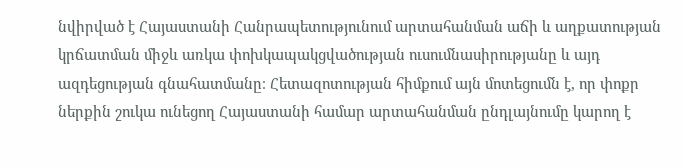նվիրված է Հայաստանի Հանրապետությունում արտահանման աճի և աղքատության կրճատման միջև առկա փոխկապակցվածության ուսումնասիրությանը և այդ ազդեցության գնահատմանը։ Հետազոտության հիմքում այն մոտեցումն է, որ փոքր ներքին շուկա ունեցող Հայաստանի համար արտահանման ընդլայնումը կարող է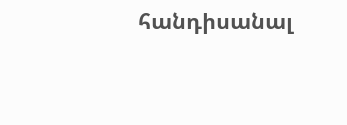հանդիսանալ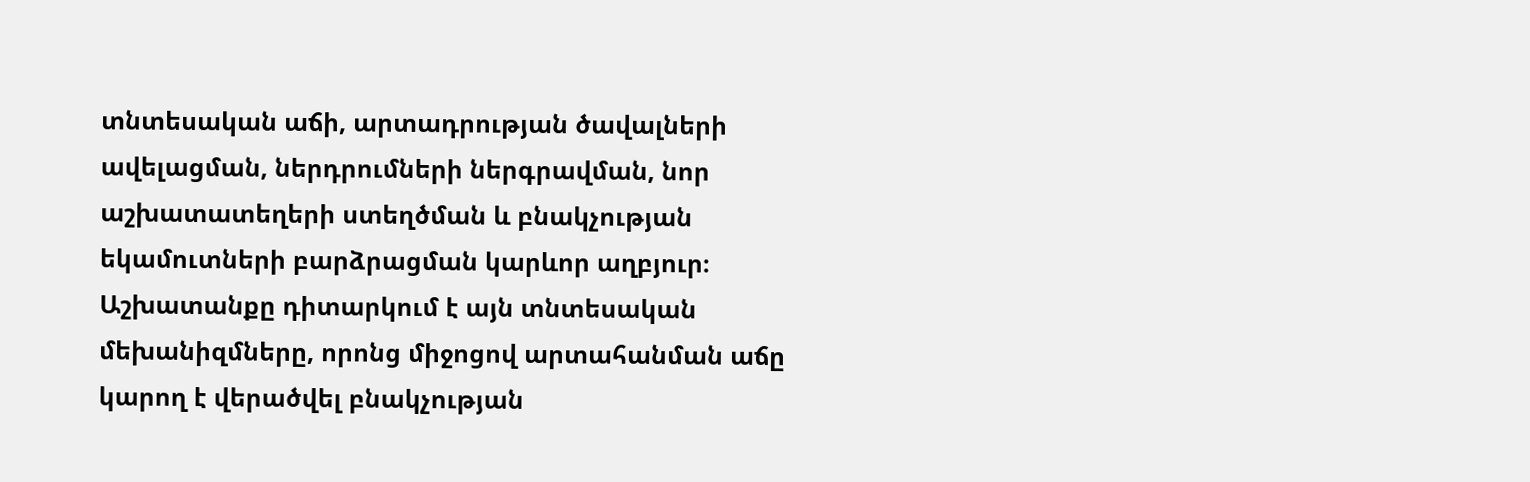տնտեսական աճի, արտադրության ծավալների ավելացման, ներդրումների ներգրավման, նոր աշխատատեղերի ստեղծման և բնակչության եկամուտների բարձրացման կարևոր աղբյուր։ Աշխատանքը դիտարկում է այն տնտեսական մեխանիզմները, որոնց միջոցով արտահանման աճը կարող է վերածվել բնակչության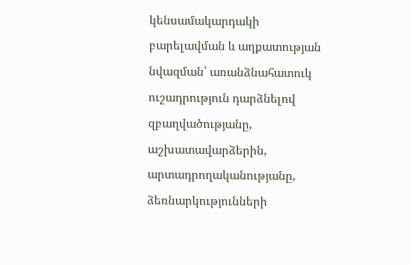կենսամակարդակի բարելավման և աղքատության նվազման՝ առանձնահատուկ ուշադրություն դարձնելով զբաղվածությանը, աշխատավարձերին, արտադրողականությանը, ձեռնարկությունների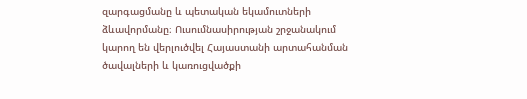զարգացմանը և պետական եկամուտների ձևավորմանը։ Ուսումնասիրության շրջանակում կարող են վերլուծվել Հայաստանի արտահանման ծավալների և կառուցվածքի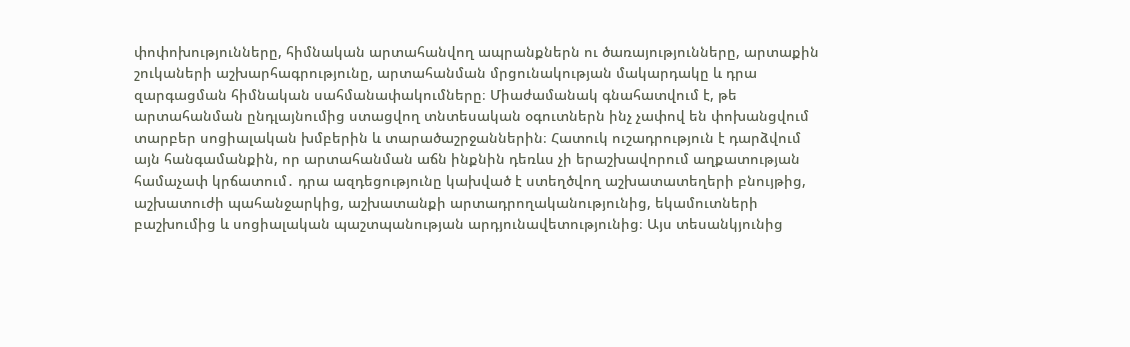փոփոխությունները, հիմնական արտահանվող ապրանքներն ու ծառայությունները, արտաքին շուկաների աշխարհագրությունը, արտահանման մրցունակության մակարդակը և դրա զարգացման հիմնական սահմանափակումները։ Միաժամանակ գնահատվում է, թե արտահանման ընդլայնումից ստացվող տնտեսական օգուտներն ինչ չափով են փոխանցվում տարբեր սոցիալական խմբերին և տարածաշրջաններին։ Հատուկ ուշադրություն է դարձվում այն հանգամանքին, որ արտահանման աճն ինքնին դեռևս չի երաշխավորում աղքատության համաչափ կրճատում․ դրա ազդեցությունը կախված է ստեղծվող աշխատատեղերի բնույթից, աշխատուժի պահանջարկից, աշխատանքի արտադրողականությունից, եկամուտների բաշխումից և սոցիալական պաշտպանության արդյունավետությունից։ Այս տեսանկյունից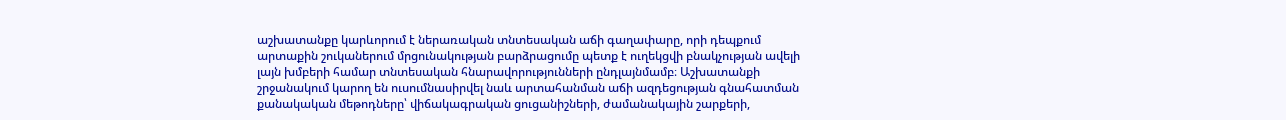աշխատանքը կարևորում է ներառական տնտեսական աճի գաղափարը, որի դեպքում արտաքին շուկաներում մրցունակության բարձրացումը պետք է ուղեկցվի բնակչության ավելի լայն խմբերի համար տնտեսական հնարավորությունների ընդլայնմամբ։ Աշխատանքի շրջանակում կարող են ուսումնասիրվել նաև արտահանման աճի ազդեցության գնահատման քանակական մեթոդները՝ վիճակագրական ցուցանիշների, ժամանակային շարքերի,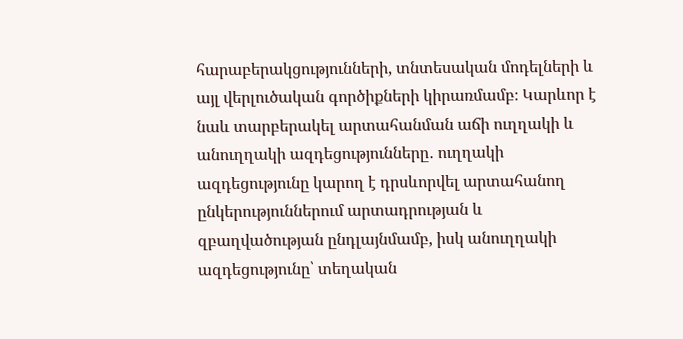հարաբերակցությունների, տնտեսական մոդելների և այլ վերլուծական գործիքների կիրառմամբ։ Կարևոր է նաև տարբերակել արտահանման աճի ուղղակի և անուղղակի ազդեցությունները․ ուղղակի ազդեցությունը կարող է դրսևորվել արտահանող ընկերություններում արտադրության և զբաղվածության ընդլայնմամբ, իսկ անուղղակի ազդեցությունը՝ տեղական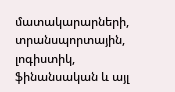մատակարարների, տրանսպորտային, լոգիստիկ, ֆինանսական և այլ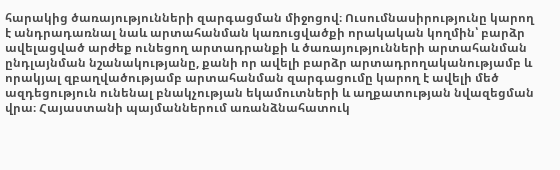հարակից ծառայությունների զարգացման միջոցով։ Ուսումնասիրությունը կարող է անդրադառնալ նաև արտահանման կառուցվածքի որակական կողմին՝ բարձր ավելացված արժեք ունեցող արտադրանքի և ծառայությունների արտահանման ընդլայնման նշանակությանը, քանի որ ավելի բարձր արտադրողականությամբ և որակյալ զբաղվածությամբ արտահանման զարգացումը կարող է ավելի մեծ ազդեցություն ունենալ բնակչության եկամուտների և աղքատության նվազեցման վրա։ Հայաստանի պայմաններում առանձնահատուկ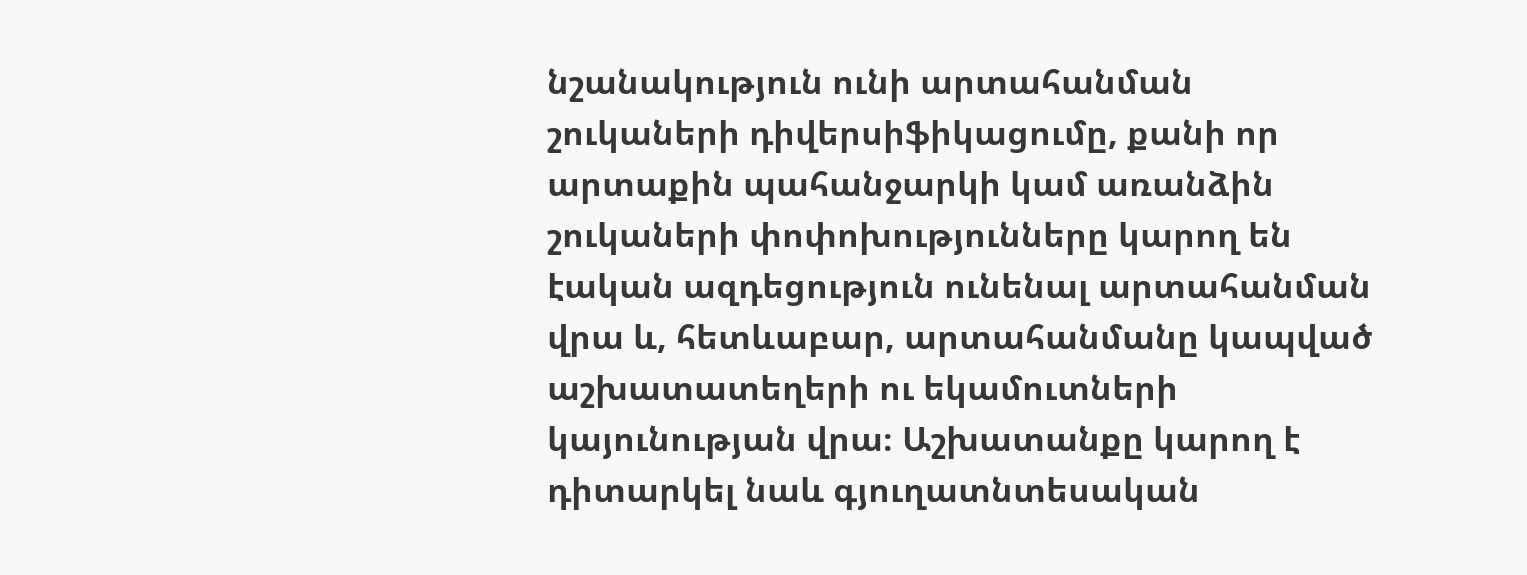նշանակություն ունի արտահանման շուկաների դիվերսիֆիկացումը, քանի որ արտաքին պահանջարկի կամ առանձին շուկաների փոփոխությունները կարող են էական ազդեցություն ունենալ արտահանման վրա և, հետևաբար, արտահանմանը կապված աշխատատեղերի ու եկամուտների կայունության վրա։ Աշխատանքը կարող է դիտարկել նաև գյուղատնտեսական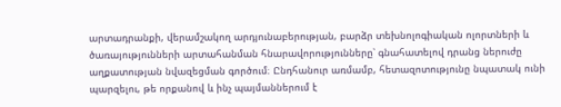արտադրանքի, վերամշակող արդյունաբերության, բարձր տեխնոլոգիական ոլորտների և ծառայությունների արտահանման հնարավորությունները՝ գնահատելով դրանց ներուժը աղքատության նվազեցման գործում։ Ընդհանուր առմամբ, հետազոտությունը նպատակ ունի պարզելու, թե որքանով և ինչ պայմաններում է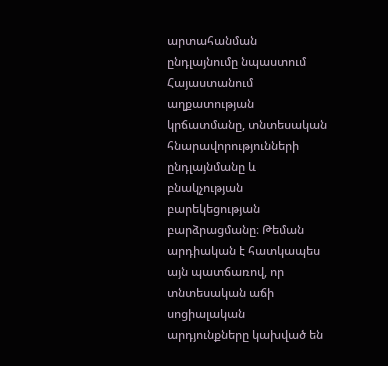արտահանման ընդլայնումը նպաստում Հայաստանում աղքատության կրճատմանը, տնտեսական հնարավորությունների ընդլայնմանը և բնակչության բարեկեցության բարձրացմանը։ Թեման արդիական է հատկապես այն պատճառով, որ տնտեսական աճի սոցիալական արդյունքները կախված են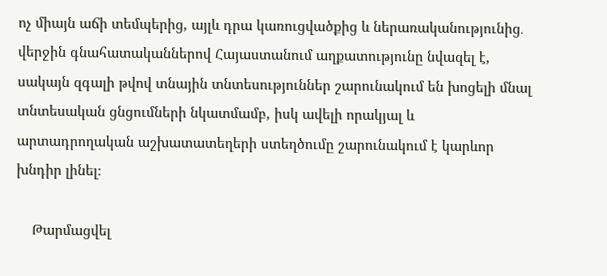ոչ միայն աճի տեմպերից, այլև դրա կառուցվածքից և ներառականությունից․ վերջին գնահատականներով Հայաստանում աղքատությունը նվազել է, սակայն զգալի թվով տնային տնտեսություններ շարունակում են խոցելի մնալ տնտեսական ցնցումների նկատմամբ, իսկ ավելի որակյալ և արտադրողական աշխատատեղերի ստեղծումը շարունակում է կարևոր խնդիր լինել։

    Թարմացվել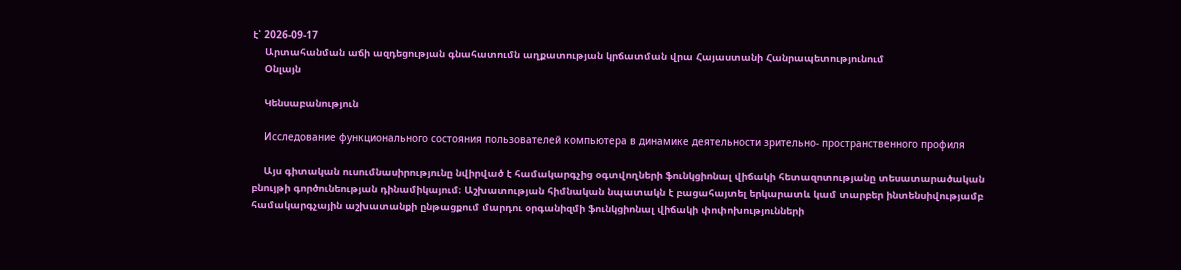է՝ 2026-09-17
    Արտահանման աճի ազդեցության գնահատումն աղքատության կրճատման վրա Հայաստանի Հանրապետությունում
    Օնլայն

    Կենսաբանություն

    Исследование функционального состояния пользователей компьютера в динамике деятельности зрительно- пространственного профиля

    Այս գիտական ուսումնասիրությունը նվիրված է համակարգչից օգտվողների ֆունկցիոնալ վիճակի հետազոտությանը տեսատարածական բնույթի գործունեության դինամիկայում։ Աշխատության հիմնական նպատակն է բացահայտել երկարատև կամ տարբեր ինտենսիվությամբ համակարգչային աշխատանքի ընթացքում մարդու օրգանիզմի ֆունկցիոնալ վիճակի փոփոխությունների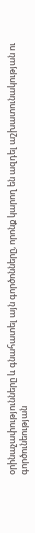օրինաչափությունները և գնահատել այն գործոնները, որոնք կարող են ազդել աշխատունակության ու գործունեության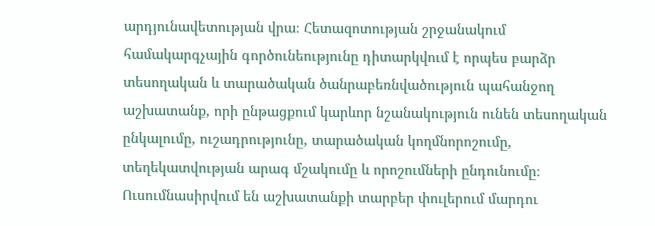արդյունավետության վրա։ Հետազոտության շրջանակում համակարգչային գործունեությունը դիտարկվում է որպես բարձր տեսողական և տարածական ծանրաբեռնվածություն պահանջող աշխատանք, որի ընթացքում կարևոր նշանակություն ունեն տեսողական ընկալումը, ուշադրությունը, տարածական կողմնորոշումը, տեղեկատվության արագ մշակումը և որոշումների ընդունումը։ Ուսումնասիրվում են աշխատանքի տարբեր փուլերում մարդու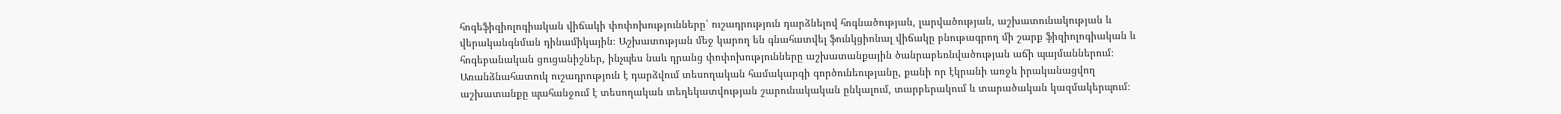հոգեֆիզիոլոգիական վիճակի փոփոխությունները՝ ուշադրություն դարձնելով հոգնածության, լարվածության, աշխատունակության և վերականգնման դինամիկային։ Աշխատության մեջ կարող են գնահատվել ֆունկցիոնալ վիճակը բնութագրող մի շարք ֆիզիոլոգիական և հոգեբանական ցուցանիշներ, ինչպես նաև դրանց փոփոխությունները աշխատանքային ծանրաբեռնվածության աճի պայմաններում։ Առանձնահատուկ ուշադրություն է դարձվում տեսողական համակարգի գործունեությանը, քանի որ էկրանի առջև իրականացվող աշխատանքը պահանջում է տեսողական տեղեկատվության շարունակական ընկալում, տարբերակում և տարածական կազմակերպում։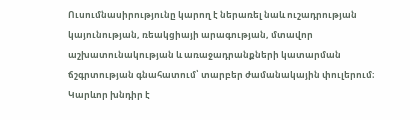Ուսումնասիրությունը կարող է ներառել նաև ուշադրության կայունության, ռեակցիայի արագության, մտավոր աշխատունակության և առաջադրանքների կատարման ճշգրտության գնահատում՝ տարբեր ժամանակային փուլերում։ Կարևոր խնդիր է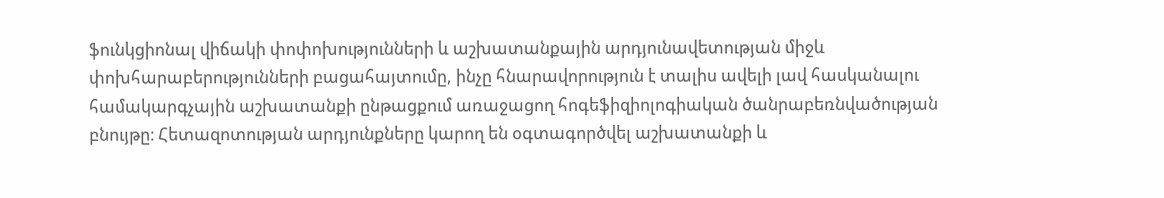ֆունկցիոնալ վիճակի փոփոխությունների և աշխատանքային արդյունավետության միջև փոխհարաբերությունների բացահայտումը, ինչը հնարավորություն է տալիս ավելի լավ հասկանալու համակարգչային աշխատանքի ընթացքում առաջացող հոգեֆիզիոլոգիական ծանրաբեռնվածության բնույթը։ Հետազոտության արդյունքները կարող են օգտագործվել աշխատանքի և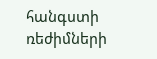հանգստի ռեժիմների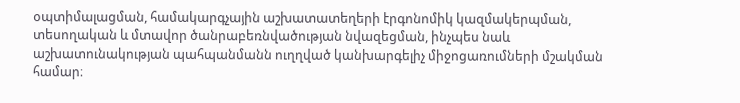օպտիմալացման, համակարգչային աշխատատեղերի էրգոնոմիկ կազմակերպման, տեսողական և մտավոր ծանրաբեռնվածության նվազեցման, ինչպես նաև աշխատունակության պահպանմանն ուղղված կանխարգելիչ միջոցառումների մշակման համար։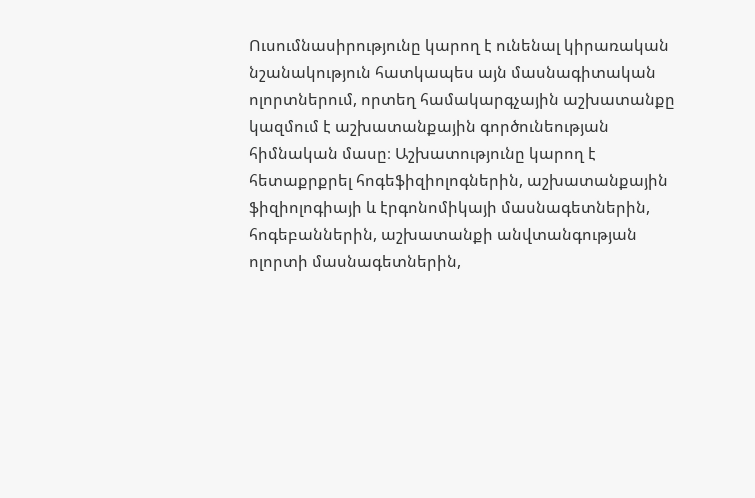Ուսումնասիրությունը կարող է ունենալ կիրառական նշանակություն հատկապես այն մասնագիտական ոլորտներում, որտեղ համակարգչային աշխատանքը կազմում է աշխատանքային գործունեության հիմնական մասը։ Աշխատությունը կարող է հետաքրքրել հոգեֆիզիոլոգներին, աշխատանքային ֆիզիոլոգիայի և էրգոնոմիկայի մասնագետներին, հոգեբաններին, աշխատանքի անվտանգության ոլորտի մասնագետներին,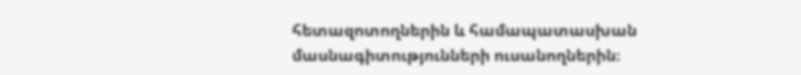հետազոտողներին և համապատասխան մասնագիտությունների ուսանողներին։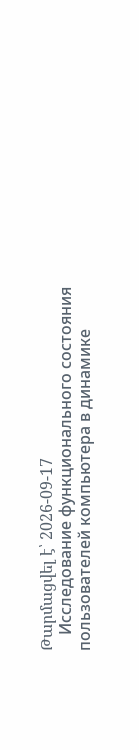Թարմացվել է՝ 2026-09-17
    Исследование функционального состояния пользователей компьютера в динамике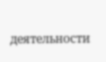деятельности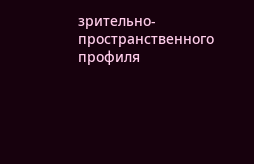зрительно- пространственного профиля